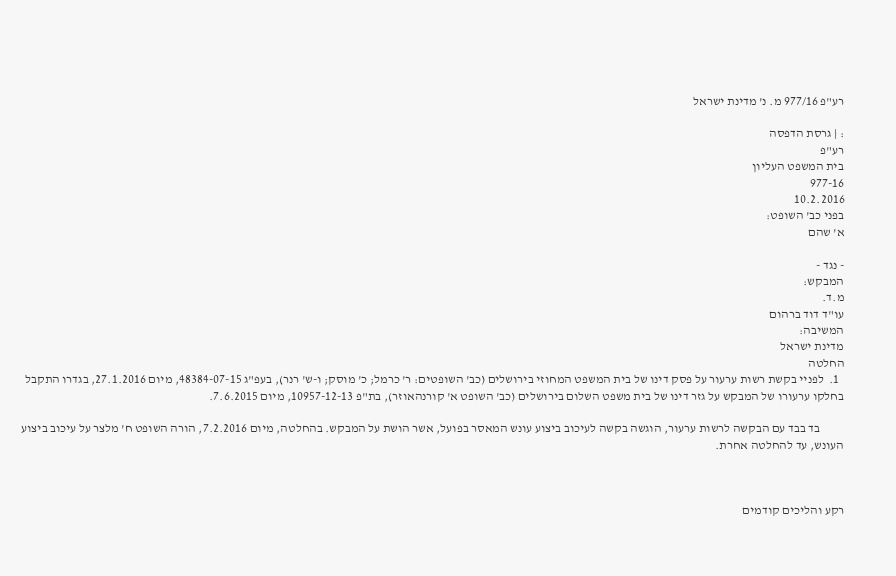רע"פ 977/16 מ. נ' מדינת ישראל

: | גרסת הדפסה
רע"פ
בית המשפט העליון
977-16
10.2.2016
בפני כב' השופט:
א' שהם

- נגד -
המבקש:
מ.ד.
עו"ד דוד ברהום
המשיבה:
מדינת ישראל
החלטה
  1.  לפניי בקשת רשות ערעור על פסק דינו של בית המשפט המחוזי בירושלים (כב' השופטים: ר' כרמל; כ' מוסק; ו-ש' רנר), בעפ"ג 48384-07-15, מיום 27.1.2016, בגדרו התקבל בחלקו ערעורו של המבקש על גזר דינו של בית משפט השלום בירושלים (כב' השופט א' קורנהאוזר), בת"פ 10957-12-13, מיום 7.6.2015.

          בד בבד עם הבקשה לרשות ערעור, הוגשה בקשה לעיכוב ביצוע עונש המאסר בפועל, אשר הושת על המבקש. בהחלטה, מיום 7.2.2016, הורה השופט ח' מלצר על עיכוב ביצוע העונש, עד להחלטה אחרת.



רקע והליכים קודמים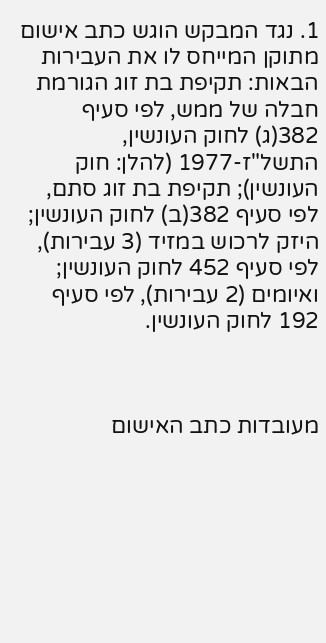1. נגד המבקש הוגש כתב אישום מתוקן המייחס לו את העבירות הבאות: תקיפת בת זוג הגורמת חבלה של ממש, לפי סעיף 382(ג) לחוק העונשין, התשל"ז-1977 (להלן: חוק העונשין); תקיפת בת זוג סתם, לפי סעיף 382(ב) לחוק העונשין; היזק לרכוש במזיד (3 עבירות), לפי סעיף 452 לחוק העונשין; ואיומים (2 עבירות), לפי סעיף 192 לחוק העונשין.



מעובדות כתב האישום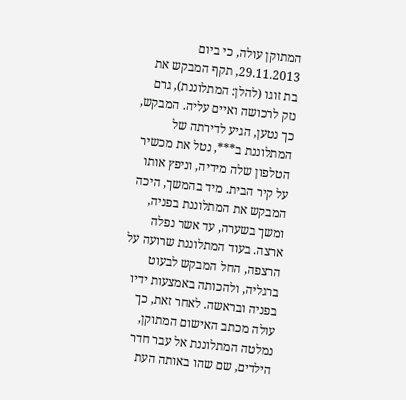המתוקן עולה, כי ביום 29.11.2013, תקף המבקש את בת זוגו (להלן: המתלוננת), גרם נזק לרכושה ואיים עליה. המבקש, כך נטען, הגיע לדירתה של המתלוננת ב***, נטל את מכשיר הטלפון שלה מידיה, וניפץ אותו על קיר הבית. מיד בהמשך, היכה המבקש את המתלוננת בפניה, ומשך בשערה, עד אשר נפלה ארצה. בעוד המתלוננת שרועה על הרצפה, החל המבקש לבעוט ברגליה, ולהכותה באמצעות ידיו בפניה ובראשה. לאחר זאת, כך עולה מכתב האישום המתוקן, נמלטה המתלוננת אל עבר חדר הילדים, שם שהו באותה העת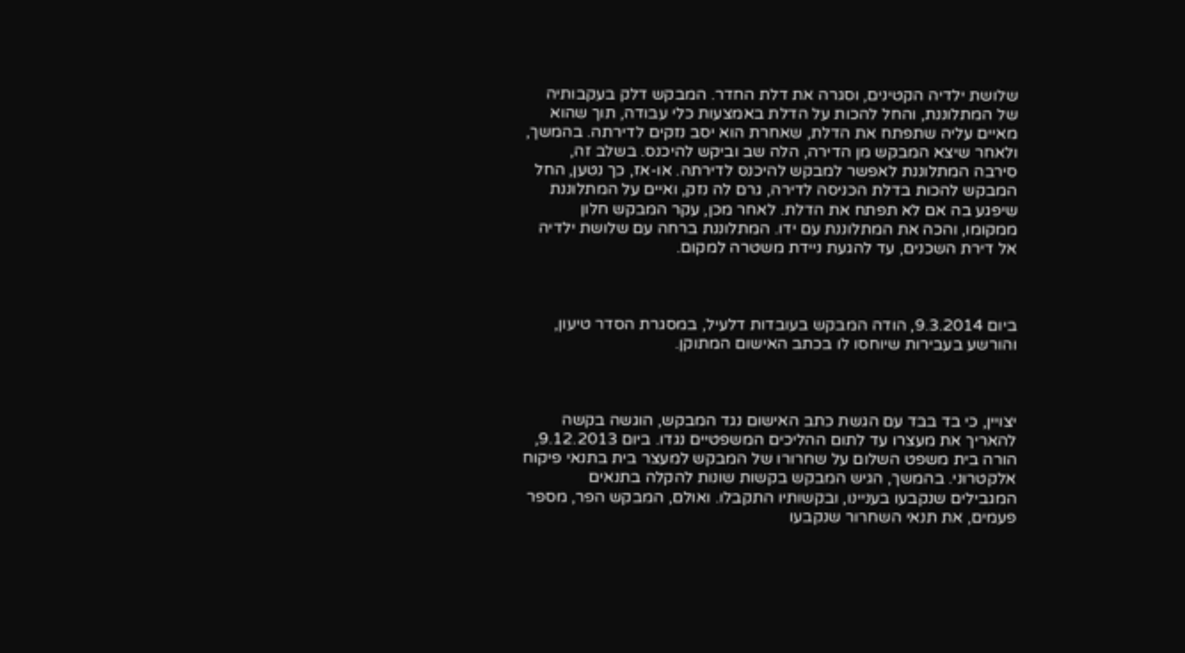שלושת ילדיה הקטינים, וסגרה את דלת החדר. המבקש דלק בעקבותיה של המתלוננת, והחל להכות על הדלת באמצעות כלי עבודה, תוך שהוא מאיים עליה שתפתח את הדלת, שאחרת הוא יסב נזקים לדירתה. בהמשך, ולאחר שיצא המבקש מן הדירה, הלה שב וביקש להיכנס. בשלב זה, סירבה המתלוננת לאפשר למבקש להיכנס לדירתה. או-אז, כך נטען, החל המבקש להכות בדלת הכניסה לדירה, גרם לה נזק, ואיים על המתלוננת שיפגע בה אם לא תפתח את הדלת. לאחר מכן, עקר המבקש חלון ממקומו, והכה את המתלוננת עם ידו. המתלוננת ברחה עם שלושת ילדיה אל דירת השכנים, עד להגעת ניידת משטרה למקום.



ביום 9.3.2014, הודה המבקש בעובדות דלעיל, במסגרת הסדר טיעון, והורשע בעבירות שיוחסו לו בכתב האישום המתוקן.



יצויין, כי בד בבד עם הגשת כתב האישום נגד המבקש, הוגשה בקשה להאריך את מעצרו עד לתום ההליכים המשפטיים נגדו. ביום 9.12.2013, הורה בית משפט השלום על שחרורו של המבקש למעצר בית בתנאי פיקוח אלקטרוני. בהמשך, הגיש המבקש בקשות שונות להקלה בתנאים המגבילים שנקבעו בעניינו, ובקשותיו התקבלו. ואולם, המבקש הפר, מספר פעמים, את תנאי השחרור שנקבעו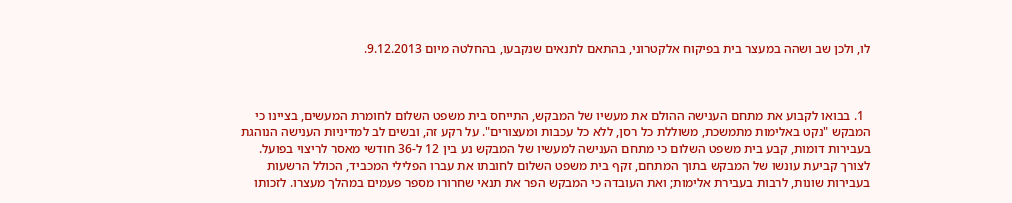לו, ולכן שב ושהה במעצר בית בפיקוח אלקטרוני, בהתאם לתנאים שנקבעו, בהחלטה מיום 9.12.2013.



  1. בבואו לקבוע את מתחם הענישה ההולם את מעשיו של המבקש, התייחס בית משפט השלום לחומרת המעשים, בציינו כי המבקש "נקט באלימות מתמשכת, משוללת כל רסן, ללא כל עכבות ומעצורים". על רקע זה, ובשים לב למדיניות הענישה הנוהגת בעבירות דומות, קבע בית משפט השלום כי מתחם הענישה למעשיו של המבקש נע בין 12 ל-36 חודשי מאסר לריצוי בפועל. לצורך קביעת עונשו של המבקש בתוך המתחם, זקף בית משפט השלום לחובתו את עברו הפלילי המכביד, הכולל הרשעות בעבירות שונות, לרבות בעבירת אלימות; ואת העובדה כי המבקש הפר את תנאי שחרורו מספר פעמים במהלך מעצרו. לזכותו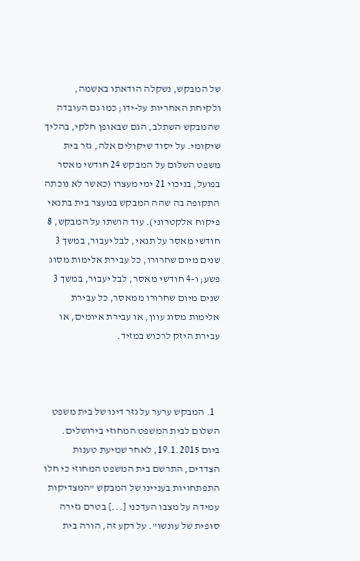של המבקש, נשקלה הודאתו באשמה, ולקיחת האחריות על-ידו; כמו גם העובדה שהמבקש השתלב, הגם שבאופן חלקי, בהליך שיקומי. על יסוד שיקולים אלה, גזר בית משפט השלום על המבקש 24 חודשי מאסר בפועל, בניכוי 21 ימי מעצרו (כאשר לא נוכתה התקופה בה שהה המבקש במעצר בית בתנאי פיקוח אלקטרוני). עוד הושתו על המבקש, 8 חודשי מאסר על תנאי, לבל יעבור, במשך 3 שנים מיום שחרורו, כל עבירת אלימות מסוג פשע; ו-4 חודשי מאסר, לבל יעבור, במשך 3 שנים מיום שחרורו ממאסר, כל עבירת אלימות מסוג עוון, או עבירת איומים, או עבירת היזק לרכוש במזיד.



  1. המבקש ערער על גזר דינו של בית משפט השלום לבית המשפט המחוזי בירושלים. ביום 19.1.2015, לאחר שמיעת טענות הצדדים, התרשם בית המשפט המחוזי כי חלו התפתחויות בעניינו של המבקש "המצדיקות עמידה על מצבו העדכני [...] בטרם גזירה סופית של עונשו". על רקע זה, הורה בית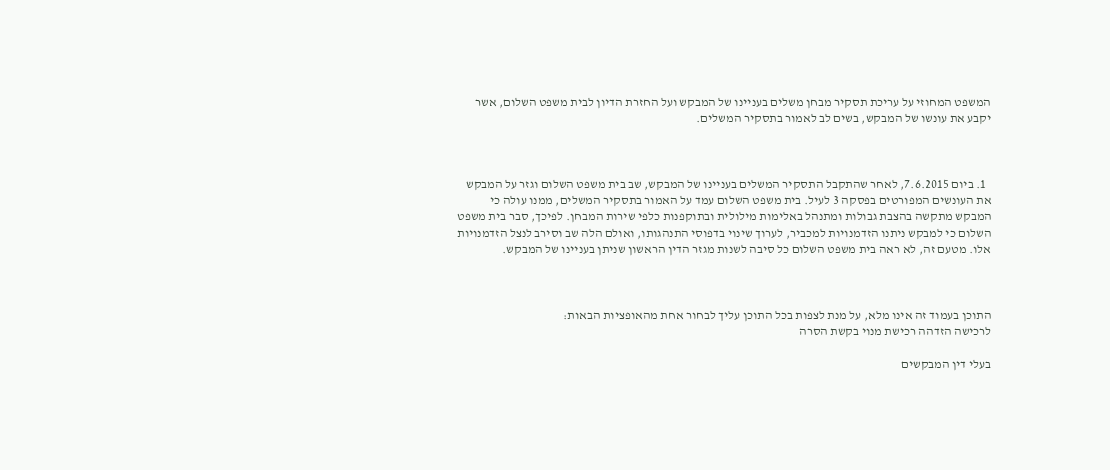המשפט המחוזי על עריכת תסקיר מבחן משלים בעניינו של המבקש ועל החזרת הדיון לבית משפט השלום, אשר יקבע את עונשו של המבקש, בשים לב לאמור בתסקיר המשלים.



  1. ביום 7.6.2015, לאחר שהתקבל התסקיר המשלים בעניינו של המבקש, שב בית משפט השלום וגזר על המבקש את העונשים המפורטים בפסקה 3 לעיל. בית משפט השלום עמד על האמור בתסקיר המשלים, ממנו עולה כי המבקש מתקשה בהצבת גבולות ומתנהל באלימות מילולית ובתוקפנות כלפי שירות המבחן. לפיכך, סבר בית משפט השלום כי למבקש ניתנו הזדמנויות למכביר, לערוך שינוי בדפוסי התנהגותו, ואולם הלה שב וסירב לנצל הזדמנויות אלו. מטעם זה, לא ראה בית משפט השלום כל סיבה לשנות מגזר הדין הראשון שניתן בעניינו של המבקש.



התוכן בעמוד זה אינו מלא, על מנת לצפות בכל התוכן עליך לבחור אחת מהאופציות הבאות:
לרכישה הזדהה רכישת מנוי בקשת הסרה

בעלי דין המבקשים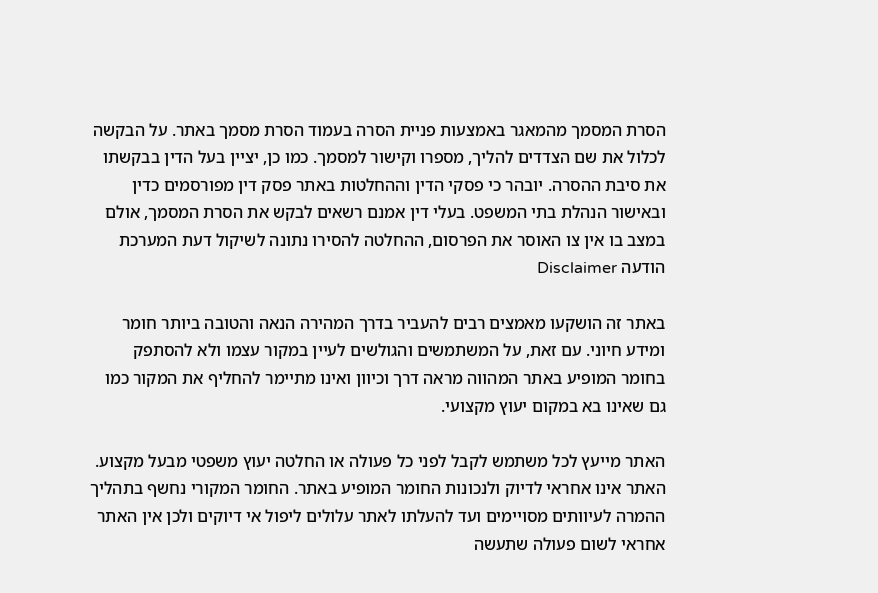הסרת המסמך מהמאגר באמצעות פניית הסרה בעמוד הסרת מסמך באתר. על הבקשה לכלול את שם הצדדים להליך, מספרו וקישור למסמך. כמו כן, יציין בעל הדין בבקשתו את סיבת ההסרה. יובהר כי פסקי הדין וההחלטות באתר פסק דין מפורסמים כדין ובאישור הנהלת בתי המשפט. בעלי דין אמנם רשאים לבקש את הסרת המסמך, אולם במצב בו אין צו האוסר את הפרסום, ההחלטה להסירו נתונה לשיקול דעת המערכת
הודעה Disclaimer

באתר זה הושקעו מאמצים רבים להעביר בדרך המהירה הנאה והטובה ביותר חומר ומידע חיוני. עם זאת, על המשתמשים והגולשים לעיין במקור עצמו ולא להסתפק בחומר המופיע באתר המהווה מראה דרך וכיוון ואינו מתיימר להחליף את המקור כמו גם שאינו בא במקום יעוץ מקצועי.

האתר מייעץ לכל משתמש לקבל לפני כל פעולה או החלטה יעוץ משפטי מבעל מקצוע. האתר אינו אחראי לדיוק ולנכונות החומר המופיע באתר. החומר המקורי נחשף בתהליך ההמרה לעיוותים מסויימים ועד להעלתו לאתר עלולים ליפול אי דיוקים ולכן אין האתר אחראי לשום פעולה שתעשה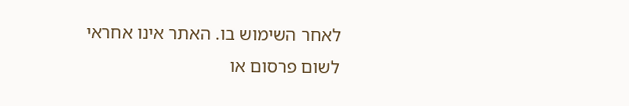לאחר השימוש בו. האתר אינו אחראי לשום פרסום או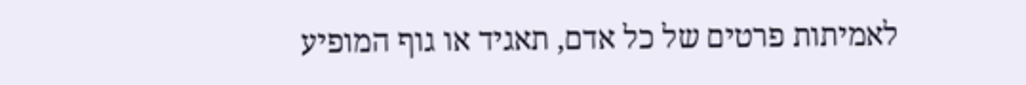לאמיתות פרטים של כל אדם, תאגיד או גוף המופיע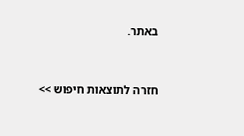באתר.


חזרה לתוצאות חיפוש >>